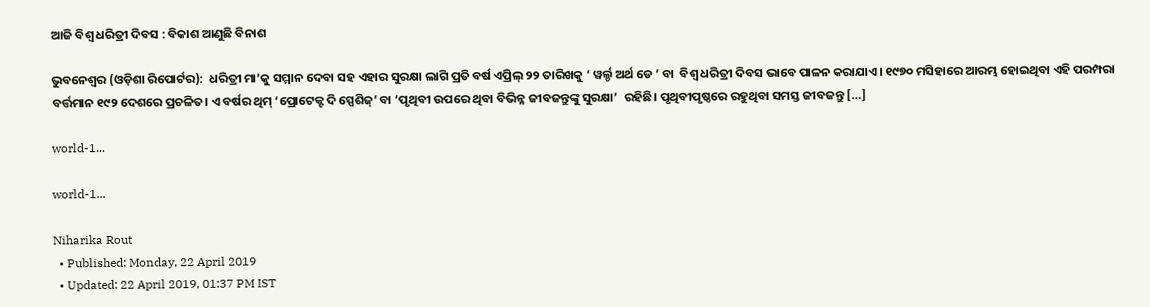ଆଜି ବିଶ୍ୱ ଧରିତ୍ରୀ ଦିବସ : ବିକାଶ ଆଣୁଛି ବିନାଶ

ଭୁବନେଶ୍ୱର (ଓଡ଼ିଶା ରିପୋର୍ଟର):  ଧରିତ୍ରୀ ମା’କୁ ସମ୍ମାନ ଦେବା ସହ ଏହାର ସୁରକ୍ଷା ଲାଗି ପ୍ରତି ବର୍ଷ ଏପ୍ରିଲ୍‌ ୨୨ ତାରିଖକୁ ‘ ୱର୍ଲ୍ଡ ଅର୍ଥ ଡେ ’ ବା  ବିଶ୍ୱ ଧରିତ୍ରୀ ଦିବସ ଭାବେ ପାଳନ କରାଯାଏ। ୧୯୭୦ ମସିହାରେ ଆରମ୍ଭ ହୋଇଥିବା ଏହି ପରମ୍ପରା ବର୍ତ୍ତମାନ ୧୯୨ ଦେଶରେ ପ୍ରଚଳିତ। ଏ ବର୍ଷର ଥିମ୍‌ ‘ପ୍ରୋଟେକ୍ଟ ଦି ସ୍ପେଶିଜ୍‌’ ବା ‘ପୃଥିବୀ ଉପରେ ଥିବା ବିଭିନ୍ନ ଜୀବଜନ୍ତୁଙ୍କୁ ସୁରକ୍ଷା’  ରହିଛି। ପୃଥିବୀପୃଷ୍ଠରେ ରହୁଥିବା ସମସ୍ତ ଜୀବଜନ୍ତୁ […]

world-1...

world-1...

Niharika Rout
  • Published: Monday, 22 April 2019
  • Updated: 22 April 2019, 01:37 PM IST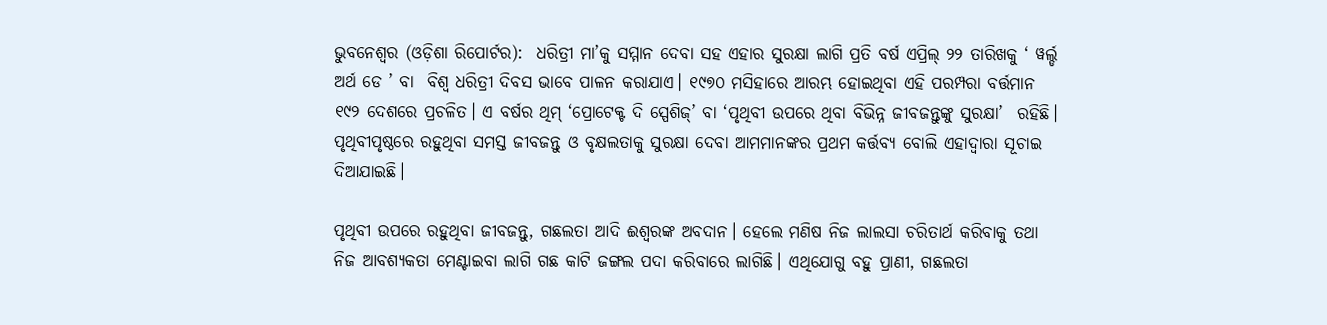ଭୁବନେଶ୍ୱର (ଓଡ଼ିଶା ରିପୋର୍ଟର):  ଧରିତ୍ରୀ ମା’କୁ ସମ୍ମାନ ଦେବା ସହ ଏହାର ସୁରକ୍ଷା ଲାଗି ପ୍ରତି ବର୍ଷ ଏପ୍ରିଲ୍‌ ୨୨ ତାରିଖକୁ ‘ ୱର୍ଲ୍ଡ ଅର୍ଥ ଡେ ’ ବା  ବିଶ୍ୱ ଧରିତ୍ରୀ ଦିବସ ଭାବେ ପାଳନ କରାଯାଏ। ୧୯୭୦ ମସିହାରେ ଆରମ୍ଭ ହୋଇଥିବା ଏହି ପରମ୍ପରା ବର୍ତ୍ତମାନ ୧୯୨ ଦେଶରେ ପ୍ରଚଳିତ। ଏ ବର୍ଷର ଥିମ୍‌ ‘ପ୍ରୋଟେକ୍ଟ ଦି ସ୍ପେଶିଜ୍‌’ ବା ‘ପୃଥିବୀ ଉପରେ ଥିବା ବିଭିନ୍ନ ଜୀବଜନ୍ତୁଙ୍କୁ ସୁରକ୍ଷା’  ରହିଛି। ପୃଥିବୀପୃଷ୍ଠରେ ରହୁଥିବା ସମସ୍ତ ଜୀବଜନ୍ତୁ ଓ ବୃକ୍ଷଲତାକୁ ସୁରକ୍ଷା ଦେବା ଆମମାନଙ୍କର ପ୍ରଥମ କର୍ତ୍ତବ୍ୟ ବୋଲି ଏହାଦ୍ୱାରା ସୂଚାଇ ଦିଆଯାଇଛି।

ପୃଥିବୀ ଉପରେ ରହୁଥିବା ଜୀବଜନ୍ତୁ, ଗଛଲତା ଆଦି ଈଶ୍ୱରଙ୍କ ଅବଦାନ। ହେଲେ ମଣିଷ ନିଜ ଲାଲସା ଚରିତାର୍ଥ କରିବାକୁ ତଥା ନିଜ ଆବଶ୍ୟକତା ମେଣ୍ଟାଇବା ଲାଗି ଗଛ କାଟି ଜଙ୍ଗଲ ପଦା କରିବାରେ ଲାଗିଛି। ଏଥିଯୋଗୁ ବହୁ ପ୍ରାଣୀ, ଗଛଲତା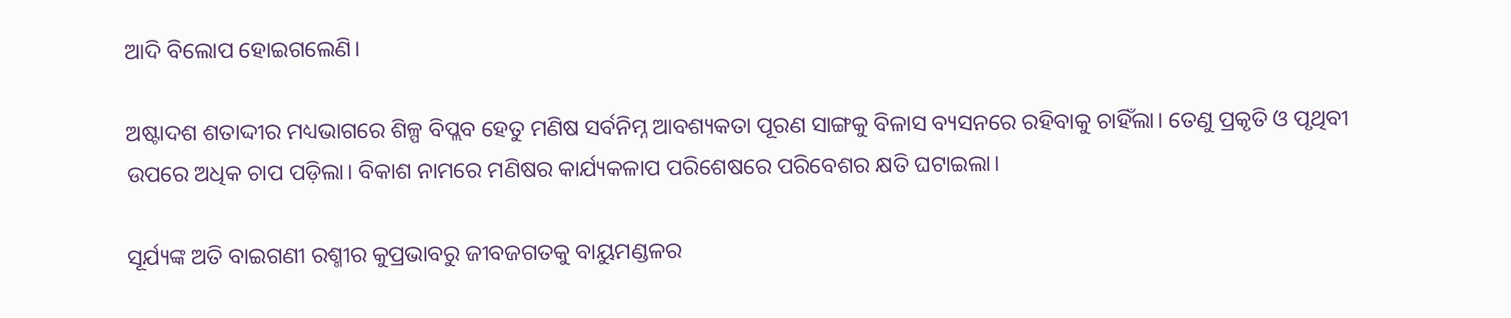ଆଦି ବିଲୋପ ହୋଇଗଲେଣି।

ଅଷ୍ଟାଦଶ ଶତାଦ୍ଦୀର ମଧ୍ୟଭାଗରେ ଶିଳ୍ପ ବିପ୍ଲବ ହେତୁ ମଣିଷ ସର୍ବନିମ୍ନ ଆବଶ୍ୟକତା ପୂରଣ ସାଙ୍ଗକୁ ବିଳାସ ବ୍ୟସନରେ ରହିବାକୁ ଚାହିଁଲା। ତେଣୁ ପ୍ରକୃତି ଓ ପୃଥିବୀ ଉପରେ ଅଧିକ ଚାପ ପଡ଼ିଲା। ବିକାଶ ନାମରେ ମଣିଷର କାର୍ଯ୍ୟକଳାପ ପରିଶେଷରେ ପରିବେଶର କ୍ଷତି ଘଟାଇଲା।

ସୂର୍ଯ୍ୟଙ୍କ ଅତି ବାଇଗଣୀ ରଶ୍ମୀର କୁପ୍ରଭାବରୁ ଜୀବଜଗତକୁ ବାୟୁମଣ୍ଡଳର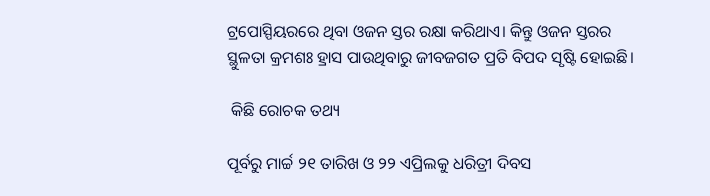ଟ୍ରପୋସ୍ପିୟରରେ ଥିବା ଓଜନ ସ୍ତର ରକ୍ଷା କରିଥାଏ। କିନ୍ତୁ ଓଜନ ସ୍ତରର ସ୍ଥୁଳତା କ୍ରମଶଃ ହ୍ରାସ ପାଉଥିବାରୁ ଜୀବଜଗତ ପ୍ରତି ବିପଦ ସୃଷ୍ଟି ହୋଇଛି।

 କିଛି ରୋଚକ ତଥ୍ୟ

ପୂର୍ବରୁ ମାର୍ଚ୍ଚ ୨୧ ତାରିଖ ଓ ୨୨ ଏପ୍ରିଲକୁ ଧରିତ୍ରୀ ଦିବସ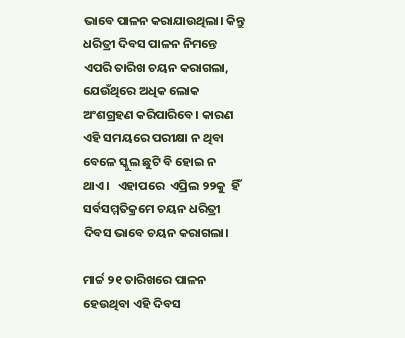ଭାବେ ପାଳନ କରାଯାଉଥିଲା। କିନ୍ତୁ ଧରିତ୍ରୀ ଦିବସ ପାଳନ ନିମନ୍ତେ ଏପରି ତାରିଖ ଚୟନ କରାଗଲା, ଯେଉଁଥିରେ ଅଧିକ ଲୋକ ଅଂଶଗ୍ରହଣ କରିପାରିବେ। କାରଣ ଏହି ସମୟରେ ପରୀକ୍ଷା ନ ଥିବା ବେଳେ ସ୍କୁଲ ଛୁଟି ବି ହୋଇ ନ ଥାଏ।   ଏହାପରେ  ଏପ୍ରିଲ ୨୨କୁ  ହିଁ ସର୍ବସମ୍ମତିକ୍ରମେ ଚୟନ ଧରିତ୍ରୀ ଦିବସ ଭାବେ ଚୟନ କରାଗଲା।

ମାର୍ଚ୍ଚ ୨୧ ତାରିଖରେ ପାଳନ ହେଉଥିବା ଏହି ଦିବସ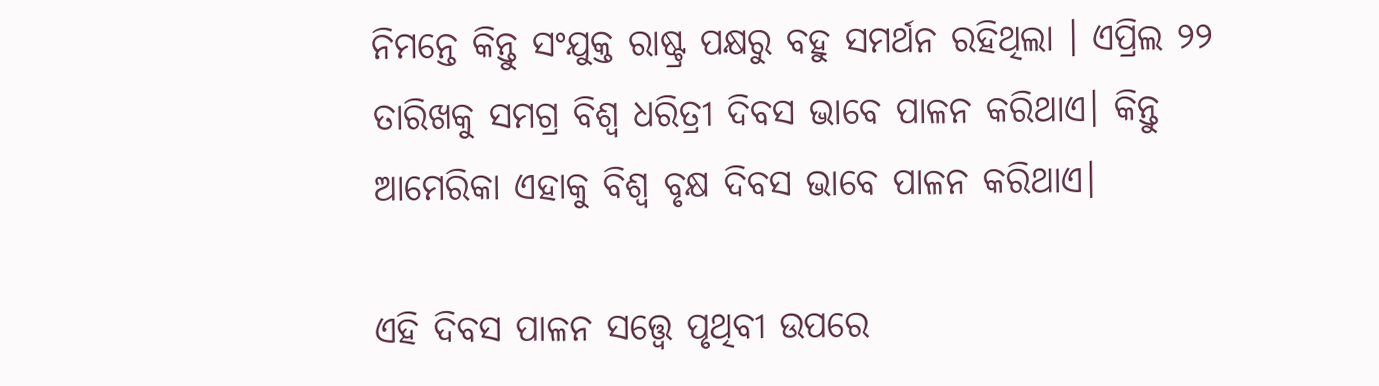ନିମନ୍ତେ କିନ୍ତୁ ସଂଯୁକ୍ତ ରାଷ୍ଟ୍ର ପକ୍ଷରୁ ବହୁ ସମର୍ଥନ ରହିଥିଲା । ଏପ୍ରିଲ ୨୨ ତାରିଖକୁ ସମଗ୍ର ବିଶ୍ୱ ଧରିତ୍ରୀ ଦିବସ ଭାବେ ପାଳନ କରିଥାଏ। କିନ୍ତୁ ଆମେରିକା ଏହାକୁ ବିଶ୍ୱ ବୃକ୍ଷ ଦିବସ ଭାବେ ପାଳନ କରିଥାଏ।

ଏହି ଦିବସ ପାଳନ ସତ୍ତ୍ୱେ ପୃଥିବୀ ଉପରେ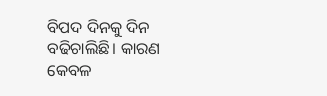ବିପଦ ଦିନକୁ ଦିନ ବଢିଚାଲିଛି। କାରଣ କେବଳ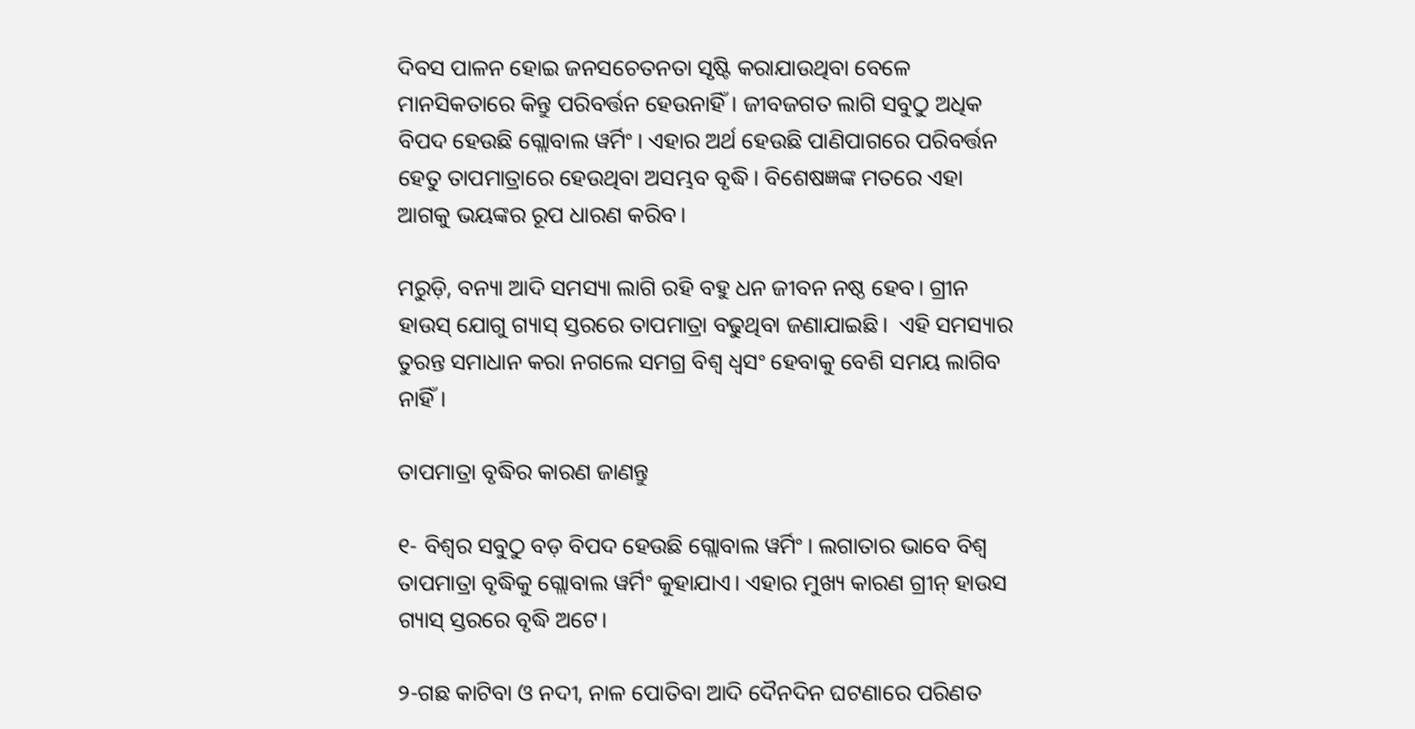ଦିବସ ପାଳନ ହୋଇ ଜନସଚେତନତା ସୃଷ୍ଟି କରାଯାଉଥିବା ବେଳେ ମାନସିକତାରେ କିନ୍ତୁ ପରିବର୍ତ୍ତନ ହେଉନାହିଁ। ଜୀବଜଗତ ଲାଗି ସବୁଠୁ ଅଧିକ ବିପଦ ହେଉଛି ଗ୍ଲୋବାଲ ୱର୍ମିଂ। ଏହାର ଅର୍ଥ ହେଉଛି ପାଣିପାଗରେ ପରିବର୍ତ୍ତନ ହେତୁ ତାପମାତ୍ରାରେ ହେଉଥିବା ଅସମ୍ଭବ ବୃଦ୍ଧି। ବିଶେଷଜ୍ଞଙ୍କ ମତରେ ଏହା ଆଗକୁ ଭୟଙ୍କର ରୂପ ଧାରଣ କରିବ।

ମରୁଡ଼ି, ବନ୍ୟା ଆଦି ସମସ୍ୟା ଲାଗି ରହି ବହୁ ଧନ ଜୀବନ ନଷ୍ଠ ହେବ। ଗ୍ରୀନ ହାଉସ୍‌ ଯୋଗୁ ଗ୍ୟାସ୍‌ ସ୍ତରରେ ତାପମାତ୍ରା ବଢୁଥିବା ଜଣାଯାଇଛି।  ଏହି ସମସ୍ୟାର ତୁରନ୍ତ ସମାଧାନ କରା ନଗଲେ ସମଗ୍ର ବିଶ୍ୱ ଧ୍ୱସଂ ହେବାକୁ ବେଶି ସମୟ ଲାଗିବ ନାହିଁ।

ତାପମାତ୍ରା ବୃଦ୍ଧିର କାରଣ ଜାଣନ୍ତୁ

୧- ବିଶ୍ୱର ସବୁଠୁ ବଡ଼ ବିପଦ ହେଉଛି ଗ୍ଲୋବାଲ ୱର୍ମିଂ। ଲଗାତାର ଭାବେ ବିଶ୍ୱ ତାପମାତ୍ରା ବୃଦ୍ଧିକୁ ଗ୍ଲୋବାଲ ୱର୍ମିଂ କୁହାଯାଏ। ଏହାର ମୁଖ୍ୟ କାରଣ ଗ୍ରୀନ୍‌ ହାଉସ ଗ୍ୟାସ୍‌ ସ୍ତରରେ ବୃଦ୍ଧି ଅଟେ।

୨-ଗଛ କାଟିବା ଓ ନଦୀ, ନାଳ ପୋତିବା ଆଦି ଦୈନଦିନ ଘଟଣାରେ ପରିଣତ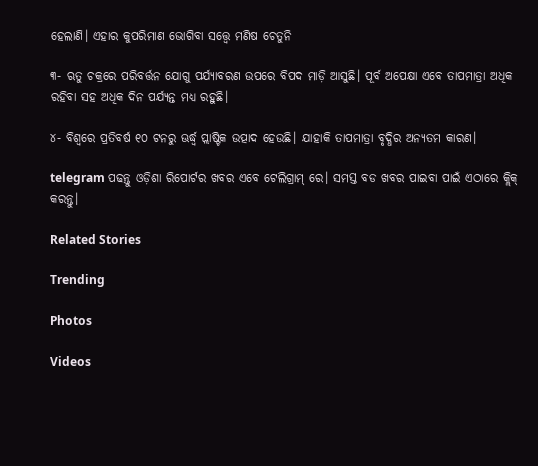ହେଲାଣି। ଏହାର କୁପରିମାଣ ଭୋଗିବା ସତ୍ତ୍ୱେ ମଣିଷ ଚେତୁନି

୩- ଋତୁ ଚକ୍ରରେ ପରିବର୍ତ୍ତନ ଯୋଗୁ ପର୍ଯ୍ୟାବରଣ ଉପରେ ବିପଦ ମାଡ଼ି ଆସୁଛି। ପୂର୍ବ ଅପେକ୍ଷା ଏବେ ତାପମାତ୍ରା ଅଧିକ ରହିବା ସହ ଅଧିକ ଦିନ ପର୍ଯ୍ୟନ୍ତ ମଧ୍ୟ ରହୁଛି।

୪- ବିଶ୍ୱରେ ପ୍ରତିବର୍ଷ ୧୦ ଟନରୁ ଊର୍ଦ୍ଧ୍ୱ ପ୍ଲାଷ୍ଟିକ ଉତ୍ପାଦ ହେଉଛି। ଯାହାକି ତାପମାତ୍ରା ବୃଦ୍ଧିର ଅନ୍ୟତମ କାରଣ।

telegram ପଢନ୍ତୁ ଓଡ଼ିଶା ରିପୋର୍ଟର ଖବର ଏବେ ଟେଲିଗ୍ରାମ୍ ରେ। ସମସ୍ତ ବଡ ଖବର ପାଇବା ପାଇଁ ଏଠାରେ କ୍ଲିକ୍ କରନ୍ତୁ।

Related Stories

Trending

Photos

Videos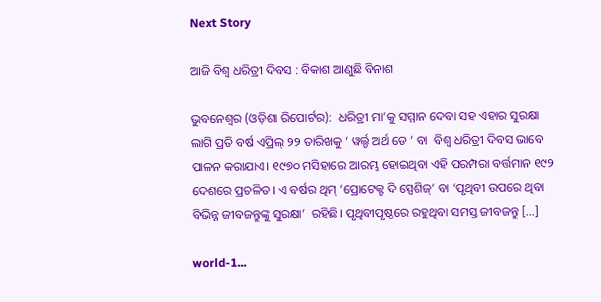Next Story

ଆଜି ବିଶ୍ୱ ଧରିତ୍ରୀ ଦିବସ : ବିକାଶ ଆଣୁଛି ବିନାଶ

ଭୁବନେଶ୍ୱର (ଓଡ଼ିଶା ରିପୋର୍ଟର):  ଧରିତ୍ରୀ ମା’କୁ ସମ୍ମାନ ଦେବା ସହ ଏହାର ସୁରକ୍ଷା ଲାଗି ପ୍ରତି ବର୍ଷ ଏପ୍ରିଲ୍‌ ୨୨ ତାରିଖକୁ ‘ ୱର୍ଲ୍ଡ ଅର୍ଥ ଡେ ’ ବା  ବିଶ୍ୱ ଧରିତ୍ରୀ ଦିବସ ଭାବେ ପାଳନ କରାଯାଏ। ୧୯୭୦ ମସିହାରେ ଆରମ୍ଭ ହୋଇଥିବା ଏହି ପରମ୍ପରା ବର୍ତ୍ତମାନ ୧୯୨ ଦେଶରେ ପ୍ରଚଳିତ। ଏ ବର୍ଷର ଥିମ୍‌ ‘ପ୍ରୋଟେକ୍ଟ ଦି ସ୍ପେଶିଜ୍‌’ ବା ‘ପୃଥିବୀ ଉପରେ ଥିବା ବିଭିନ୍ନ ଜୀବଜନ୍ତୁଙ୍କୁ ସୁରକ୍ଷା’  ରହିଛି। ପୃଥିବୀପୃଷ୍ଠରେ ରହୁଥିବା ସମସ୍ତ ଜୀବଜନ୍ତୁ […]

world-1...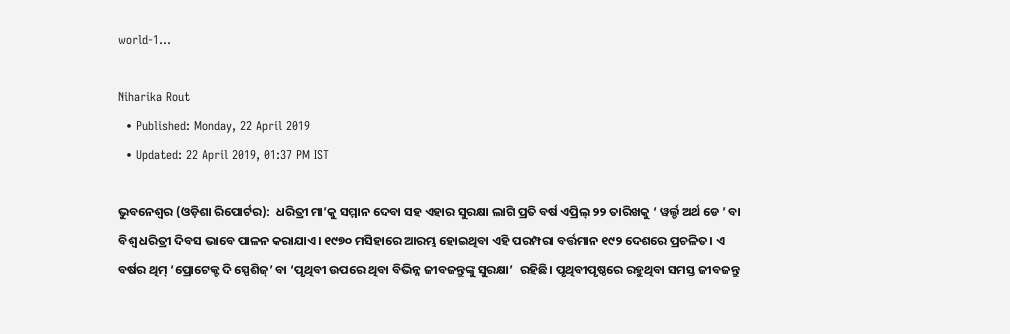world-1...

Niharika Rout
  • Published: Monday, 22 April 2019
  • Updated: 22 April 2019, 01:37 PM IST

ଭୁବନେଶ୍ୱର (ଓଡ଼ିଶା ରିପୋର୍ଟର):  ଧରିତ୍ରୀ ମା’କୁ ସମ୍ମାନ ଦେବା ସହ ଏହାର ସୁରକ୍ଷା ଲାଗି ପ୍ରତି ବର୍ଷ ଏପ୍ରିଲ୍‌ ୨୨ ତାରିଖକୁ ‘ ୱର୍ଲ୍ଡ ଅର୍ଥ ଡେ ’ ବା  ବିଶ୍ୱ ଧରିତ୍ରୀ ଦିବସ ଭାବେ ପାଳନ କରାଯାଏ। ୧୯୭୦ ମସିହାରେ ଆରମ୍ଭ ହୋଇଥିବା ଏହି ପରମ୍ପରା ବର୍ତ୍ତମାନ ୧୯୨ ଦେଶରେ ପ୍ରଚଳିତ। ଏ ବର୍ଷର ଥିମ୍‌ ‘ପ୍ରୋଟେକ୍ଟ ଦି ସ୍ପେଶିଜ୍‌’ ବା ‘ପୃଥିବୀ ଉପରେ ଥିବା ବିଭିନ୍ନ ଜୀବଜନ୍ତୁଙ୍କୁ ସୁରକ୍ଷା’  ରହିଛି। ପୃଥିବୀପୃଷ୍ଠରେ ରହୁଥିବା ସମସ୍ତ ଜୀବଜନ୍ତୁ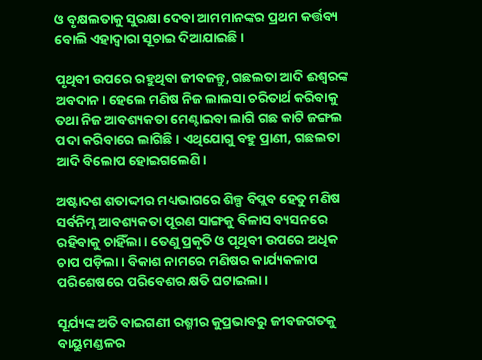ଓ ବୃକ୍ଷଲତାକୁ ସୁରକ୍ଷା ଦେବା ଆମମାନଙ୍କର ପ୍ରଥମ କର୍ତ୍ତବ୍ୟ ବୋଲି ଏହାଦ୍ୱାରା ସୂଚାଇ ଦିଆଯାଇଛି।

ପୃଥିବୀ ଉପରେ ରହୁଥିବା ଜୀବଜନ୍ତୁ, ଗଛଲତା ଆଦି ଈଶ୍ୱରଙ୍କ ଅବଦାନ। ହେଲେ ମଣିଷ ନିଜ ଲାଲସା ଚରିତାର୍ଥ କରିବାକୁ ତଥା ନିଜ ଆବଶ୍ୟକତା ମେଣ୍ଟାଇବା ଲାଗି ଗଛ କାଟି ଜଙ୍ଗଲ ପଦା କରିବାରେ ଲାଗିଛି। ଏଥିଯୋଗୁ ବହୁ ପ୍ରାଣୀ, ଗଛଲତା ଆଦି ବିଲୋପ ହୋଇଗଲେଣି।

ଅଷ୍ଟାଦଶ ଶତାଦ୍ଦୀର ମଧ୍ୟଭାଗରେ ଶିଳ୍ପ ବିପ୍ଲବ ହେତୁ ମଣିଷ ସର୍ବନିମ୍ନ ଆବଶ୍ୟକତା ପୂରଣ ସାଙ୍ଗକୁ ବିଳାସ ବ୍ୟସନରେ ରହିବାକୁ ଚାହିଁଲା। ତେଣୁ ପ୍ରକୃତି ଓ ପୃଥିବୀ ଉପରେ ଅଧିକ ଚାପ ପଡ଼ିଲା। ବିକାଶ ନାମରେ ମଣିଷର କାର୍ଯ୍ୟକଳାପ ପରିଶେଷରେ ପରିବେଶର କ୍ଷତି ଘଟାଇଲା।

ସୂର୍ଯ୍ୟଙ୍କ ଅତି ବାଇଗଣୀ ରଶ୍ମୀର କୁପ୍ରଭାବରୁ ଜୀବଜଗତକୁ ବାୟୁମଣ୍ଡଳର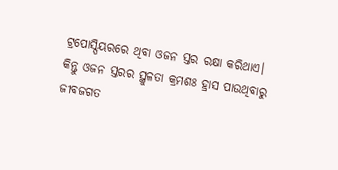ଟ୍ରପୋସ୍ପିୟରରେ ଥିବା ଓଜନ ସ୍ତର ରକ୍ଷା କରିଥାଏ। କିନ୍ତୁ ଓଜନ ସ୍ତରର ସ୍ଥୁଳତା କ୍ରମଶଃ ହ୍ରାସ ପାଉଥିବାରୁ ଜୀବଜଗତ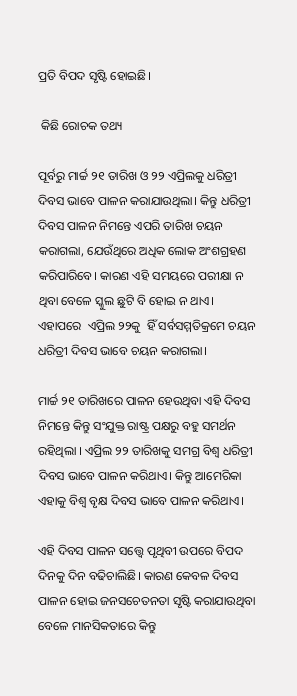ପ୍ରତି ବିପଦ ସୃଷ୍ଟି ହୋଇଛି।

 କିଛି ରୋଚକ ତଥ୍ୟ

ପୂର୍ବରୁ ମାର୍ଚ୍ଚ ୨୧ ତାରିଖ ଓ ୨୨ ଏପ୍ରିଲକୁ ଧରିତ୍ରୀ ଦିବସ ଭାବେ ପାଳନ କରାଯାଉଥିଲା। କିନ୍ତୁ ଧରିତ୍ରୀ ଦିବସ ପାଳନ ନିମନ୍ତେ ଏପରି ତାରିଖ ଚୟନ କରାଗଲା, ଯେଉଁଥିରେ ଅଧିକ ଲୋକ ଅଂଶଗ୍ରହଣ କରିପାରିବେ। କାରଣ ଏହି ସମୟରେ ପରୀକ୍ଷା ନ ଥିବା ବେଳେ ସ୍କୁଲ ଛୁଟି ବି ହୋଇ ନ ଥାଏ।   ଏହାପରେ  ଏପ୍ରିଲ ୨୨କୁ  ହିଁ ସର୍ବସମ୍ମତିକ୍ରମେ ଚୟନ ଧରିତ୍ରୀ ଦିବସ ଭାବେ ଚୟନ କରାଗଲା।

ମାର୍ଚ୍ଚ ୨୧ ତାରିଖରେ ପାଳନ ହେଉଥିବା ଏହି ଦିବସ ନିମନ୍ତେ କିନ୍ତୁ ସଂଯୁକ୍ତ ରାଷ୍ଟ୍ର ପକ୍ଷରୁ ବହୁ ସମର୍ଥନ ରହିଥିଲା । ଏପ୍ରିଲ ୨୨ ତାରିଖକୁ ସମଗ୍ର ବିଶ୍ୱ ଧରିତ୍ରୀ ଦିବସ ଭାବେ ପାଳନ କରିଥାଏ। କିନ୍ତୁ ଆମେରିକା ଏହାକୁ ବିଶ୍ୱ ବୃକ୍ଷ ଦିବସ ଭାବେ ପାଳନ କରିଥାଏ।

ଏହି ଦିବସ ପାଳନ ସତ୍ତ୍ୱେ ପୃଥିବୀ ଉପରେ ବିପଦ ଦିନକୁ ଦିନ ବଢିଚାଲିଛି। କାରଣ କେବଳ ଦିବସ ପାଳନ ହୋଇ ଜନସଚେତନତା ସୃଷ୍ଟି କରାଯାଉଥିବା ବେଳେ ମାନସିକତାରେ କିନ୍ତୁ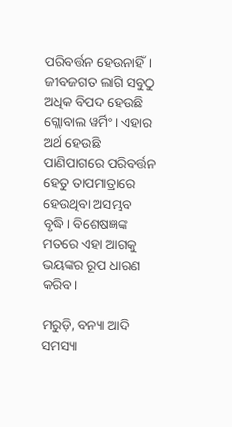ପରିବର୍ତ୍ତନ ହେଉନାହିଁ। ଜୀବଜଗତ ଲାଗି ସବୁଠୁ ଅଧିକ ବିପଦ ହେଉଛି ଗ୍ଲୋବାଲ ୱର୍ମିଂ। ଏହାର ଅର୍ଥ ହେଉଛି ପାଣିପାଗରେ ପରିବର୍ତ୍ତନ ହେତୁ ତାପମାତ୍ରାରେ ହେଉଥିବା ଅସମ୍ଭବ ବୃଦ୍ଧି। ବିଶେଷଜ୍ଞଙ୍କ ମତରେ ଏହା ଆଗକୁ ଭୟଙ୍କର ରୂପ ଧାରଣ କରିବ।

ମରୁଡ଼ି, ବନ୍ୟା ଆଦି ସମସ୍ୟା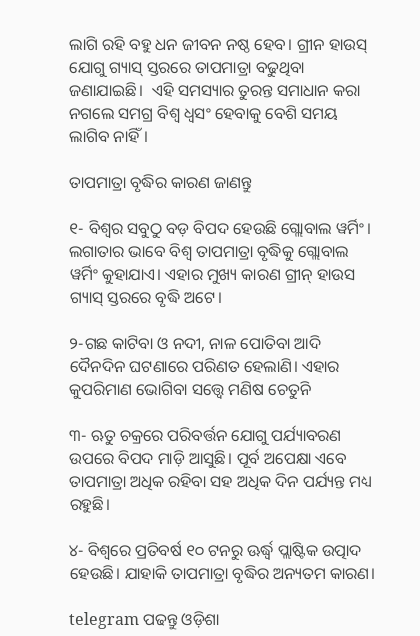ଲାଗି ରହି ବହୁ ଧନ ଜୀବନ ନଷ୍ଠ ହେବ। ଗ୍ରୀନ ହାଉସ୍‌ ଯୋଗୁ ଗ୍ୟାସ୍‌ ସ୍ତରରେ ତାପମାତ୍ରା ବଢୁଥିବା ଜଣାଯାଇଛି।  ଏହି ସମସ୍ୟାର ତୁରନ୍ତ ସମାଧାନ କରା ନଗଲେ ସମଗ୍ର ବିଶ୍ୱ ଧ୍ୱସଂ ହେବାକୁ ବେଶି ସମୟ ଲାଗିବ ନାହିଁ।

ତାପମାତ୍ରା ବୃଦ୍ଧିର କାରଣ ଜାଣନ୍ତୁ

୧- ବିଶ୍ୱର ସବୁଠୁ ବଡ଼ ବିପଦ ହେଉଛି ଗ୍ଲୋବାଲ ୱର୍ମିଂ। ଲଗାତାର ଭାବେ ବିଶ୍ୱ ତାପମାତ୍ରା ବୃଦ୍ଧିକୁ ଗ୍ଲୋବାଲ ୱର୍ମିଂ କୁହାଯାଏ। ଏହାର ମୁଖ୍ୟ କାରଣ ଗ୍ରୀନ୍‌ ହାଉସ ଗ୍ୟାସ୍‌ ସ୍ତରରେ ବୃଦ୍ଧି ଅଟେ।

୨-ଗଛ କାଟିବା ଓ ନଦୀ, ନାଳ ପୋତିବା ଆଦି ଦୈନଦିନ ଘଟଣାରେ ପରିଣତ ହେଲାଣି। ଏହାର କୁପରିମାଣ ଭୋଗିବା ସତ୍ତ୍ୱେ ମଣିଷ ଚେତୁନି

୩- ଋତୁ ଚକ୍ରରେ ପରିବର୍ତ୍ତନ ଯୋଗୁ ପର୍ଯ୍ୟାବରଣ ଉପରେ ବିପଦ ମାଡ଼ି ଆସୁଛି। ପୂର୍ବ ଅପେକ୍ଷା ଏବେ ତାପମାତ୍ରା ଅଧିକ ରହିବା ସହ ଅଧିକ ଦିନ ପର୍ଯ୍ୟନ୍ତ ମଧ୍ୟ ରହୁଛି।

୪- ବିଶ୍ୱରେ ପ୍ରତିବର୍ଷ ୧୦ ଟନରୁ ଊର୍ଦ୍ଧ୍ୱ ପ୍ଲାଷ୍ଟିକ ଉତ୍ପାଦ ହେଉଛି। ଯାହାକି ତାପମାତ୍ରା ବୃଦ୍ଧିର ଅନ୍ୟତମ କାରଣ।

telegram ପଢନ୍ତୁ ଓଡ଼ିଶା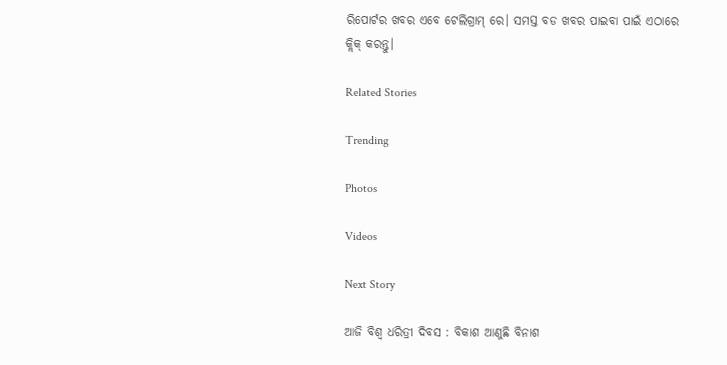ରିପୋର୍ଟର ଖବର ଏବେ ଟେଲିଗ୍ରାମ୍ ରେ। ସମସ୍ତ ବଡ ଖବର ପାଇବା ପାଇଁ ଏଠାରେ କ୍ଲିକ୍ କରନ୍ତୁ।

Related Stories

Trending

Photos

Videos

Next Story

ଆଜି ବିଶ୍ୱ ଧରିତ୍ରୀ ଦିବସ : ବିକାଶ ଆଣୁଛି ବିନାଶ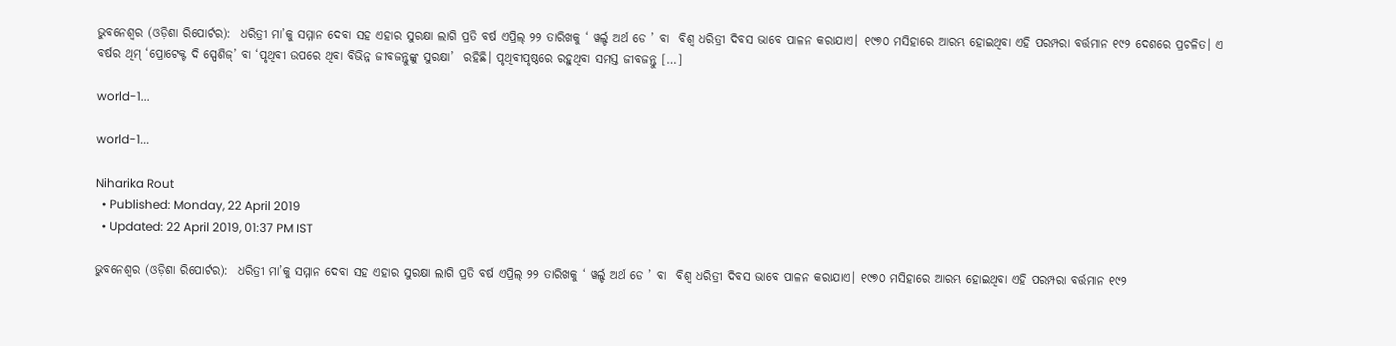ଭୁବନେଶ୍ୱର (ଓଡ଼ିଶା ରିପୋର୍ଟର):  ଧରିତ୍ରୀ ମା’କୁ ସମ୍ମାନ ଦେବା ସହ ଏହାର ସୁରକ୍ଷା ଲାଗି ପ୍ରତି ବର୍ଷ ଏପ୍ରିଲ୍‌ ୨୨ ତାରିଖକୁ ‘ ୱର୍ଲ୍ଡ ଅର୍ଥ ଡେ ’ ବା  ବିଶ୍ୱ ଧରିତ୍ରୀ ଦିବସ ଭାବେ ପାଳନ କରାଯାଏ। ୧୯୭୦ ମସିହାରେ ଆରମ୍ଭ ହୋଇଥିବା ଏହି ପରମ୍ପରା ବର୍ତ୍ତମାନ ୧୯୨ ଦେଶରେ ପ୍ରଚଳିତ। ଏ ବର୍ଷର ଥିମ୍‌ ‘ପ୍ରୋଟେକ୍ଟ ଦି ସ୍ପେଶିଜ୍‌’ ବା ‘ପୃଥିବୀ ଉପରେ ଥିବା ବିଭିନ୍ନ ଜୀବଜନ୍ତୁଙ୍କୁ ସୁରକ୍ଷା’  ରହିଛି। ପୃଥିବୀପୃଷ୍ଠରେ ରହୁଥିବା ସମସ୍ତ ଜୀବଜନ୍ତୁ […]

world-1...

world-1...

Niharika Rout
  • Published: Monday, 22 April 2019
  • Updated: 22 April 2019, 01:37 PM IST

ଭୁବନେଶ୍ୱର (ଓଡ଼ିଶା ରିପୋର୍ଟର):  ଧରିତ୍ରୀ ମା’କୁ ସମ୍ମାନ ଦେବା ସହ ଏହାର ସୁରକ୍ଷା ଲାଗି ପ୍ରତି ବର୍ଷ ଏପ୍ରିଲ୍‌ ୨୨ ତାରିଖକୁ ‘ ୱର୍ଲ୍ଡ ଅର୍ଥ ଡେ ’ ବା  ବିଶ୍ୱ ଧରିତ୍ରୀ ଦିବସ ଭାବେ ପାଳନ କରାଯାଏ। ୧୯୭୦ ମସିହାରେ ଆରମ୍ଭ ହୋଇଥିବା ଏହି ପରମ୍ପରା ବର୍ତ୍ତମାନ ୧୯୨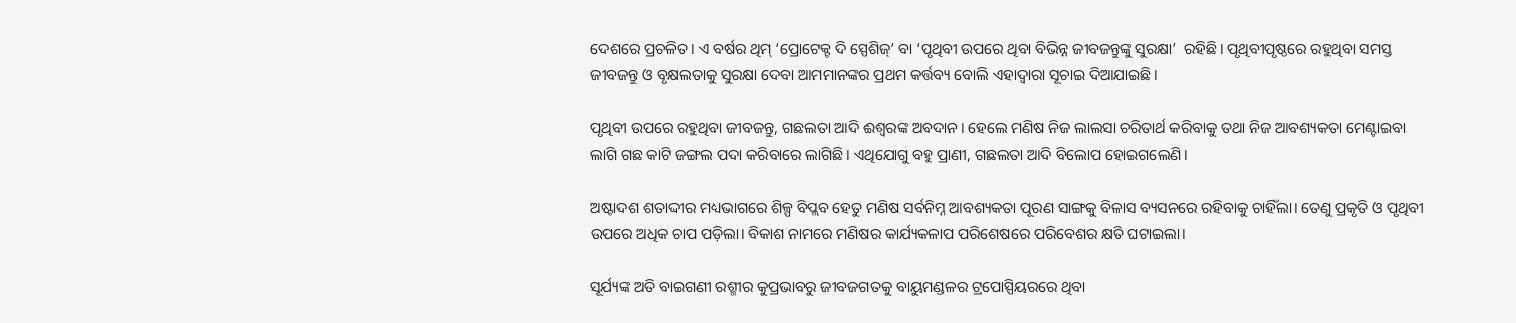ଦେଶରେ ପ୍ରଚଳିତ। ଏ ବର୍ଷର ଥିମ୍‌ ‘ପ୍ରୋଟେକ୍ଟ ଦି ସ୍ପେଶିଜ୍‌’ ବା ‘ପୃଥିବୀ ଉପରେ ଥିବା ବିଭିନ୍ନ ଜୀବଜନ୍ତୁଙ୍କୁ ସୁରକ୍ଷା’  ରହିଛି। ପୃଥିବୀପୃଷ୍ଠରେ ରହୁଥିବା ସମସ୍ତ ଜୀବଜନ୍ତୁ ଓ ବୃକ୍ଷଲତାକୁ ସୁରକ୍ଷା ଦେବା ଆମମାନଙ୍କର ପ୍ରଥମ କର୍ତ୍ତବ୍ୟ ବୋଲି ଏହାଦ୍ୱାରା ସୂଚାଇ ଦିଆଯାଇଛି।

ପୃଥିବୀ ଉପରେ ରହୁଥିବା ଜୀବଜନ୍ତୁ, ଗଛଲତା ଆଦି ଈଶ୍ୱରଙ୍କ ଅବଦାନ। ହେଲେ ମଣିଷ ନିଜ ଲାଲସା ଚରିତାର୍ଥ କରିବାକୁ ତଥା ନିଜ ଆବଶ୍ୟକତା ମେଣ୍ଟାଇବା ଲାଗି ଗଛ କାଟି ଜଙ୍ଗଲ ପଦା କରିବାରେ ଲାଗିଛି। ଏଥିଯୋଗୁ ବହୁ ପ୍ରାଣୀ, ଗଛଲତା ଆଦି ବିଲୋପ ହୋଇଗଲେଣି।

ଅଷ୍ଟାଦଶ ଶତାଦ୍ଦୀର ମଧ୍ୟଭାଗରେ ଶିଳ୍ପ ବିପ୍ଲବ ହେତୁ ମଣିଷ ସର୍ବନିମ୍ନ ଆବଶ୍ୟକତା ପୂରଣ ସାଙ୍ଗକୁ ବିଳାସ ବ୍ୟସନରେ ରହିବାକୁ ଚାହିଁଲା। ତେଣୁ ପ୍ରକୃତି ଓ ପୃଥିବୀ ଉପରେ ଅଧିକ ଚାପ ପଡ଼ିଲା। ବିକାଶ ନାମରେ ମଣିଷର କାର୍ଯ୍ୟକଳାପ ପରିଶେଷରେ ପରିବେଶର କ୍ଷତି ଘଟାଇଲା।

ସୂର୍ଯ୍ୟଙ୍କ ଅତି ବାଇଗଣୀ ରଶ୍ମୀର କୁପ୍ରଭାବରୁ ଜୀବଜଗତକୁ ବାୟୁମଣ୍ଡଳର ଟ୍ରପୋସ୍ପିୟରରେ ଥିବା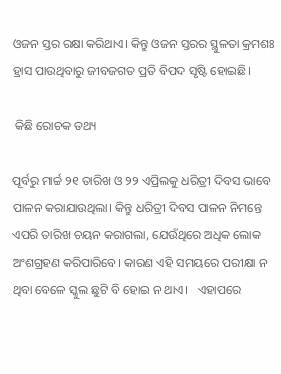ଓଜନ ସ୍ତର ରକ୍ଷା କରିଥାଏ। କିନ୍ତୁ ଓଜନ ସ୍ତରର ସ୍ଥୁଳତା କ୍ରମଶଃ ହ୍ରାସ ପାଉଥିବାରୁ ଜୀବଜଗତ ପ୍ରତି ବିପଦ ସୃଷ୍ଟି ହୋଇଛି।

 କିଛି ରୋଚକ ତଥ୍ୟ

ପୂର୍ବରୁ ମାର୍ଚ୍ଚ ୨୧ ତାରିଖ ଓ ୨୨ ଏପ୍ରିଲକୁ ଧରିତ୍ରୀ ଦିବସ ଭାବେ ପାଳନ କରାଯାଉଥିଲା। କିନ୍ତୁ ଧରିତ୍ରୀ ଦିବସ ପାଳନ ନିମନ୍ତେ ଏପରି ତାରିଖ ଚୟନ କରାଗଲା, ଯେଉଁଥିରେ ଅଧିକ ଲୋକ ଅଂଶଗ୍ରହଣ କରିପାରିବେ। କାରଣ ଏହି ସମୟରେ ପରୀକ୍ଷା ନ ଥିବା ବେଳେ ସ୍କୁଲ ଛୁଟି ବି ହୋଇ ନ ଥାଏ।   ଏହାପରେ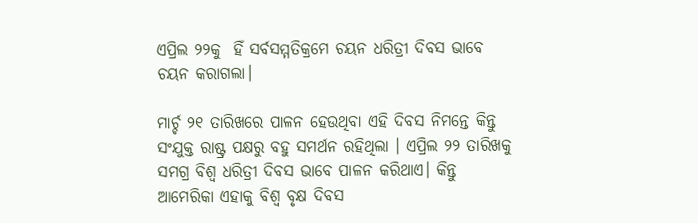ଏପ୍ରିଲ ୨୨କୁ  ହିଁ ସର୍ବସମ୍ମତିକ୍ରମେ ଚୟନ ଧରିତ୍ରୀ ଦିବସ ଭାବେ ଚୟନ କରାଗଲା।

ମାର୍ଚ୍ଚ ୨୧ ତାରିଖରେ ପାଳନ ହେଉଥିବା ଏହି ଦିବସ ନିମନ୍ତେ କିନ୍ତୁ ସଂଯୁକ୍ତ ରାଷ୍ଟ୍ର ପକ୍ଷରୁ ବହୁ ସମର୍ଥନ ରହିଥିଲା । ଏପ୍ରିଲ ୨୨ ତାରିଖକୁ ସମଗ୍ର ବିଶ୍ୱ ଧରିତ୍ରୀ ଦିବସ ଭାବେ ପାଳନ କରିଥାଏ। କିନ୍ତୁ ଆମେରିକା ଏହାକୁ ବିଶ୍ୱ ବୃକ୍ଷ ଦିବସ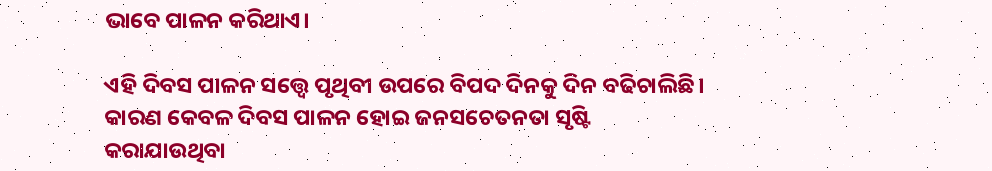ଭାବେ ପାଳନ କରିଥାଏ।

ଏହି ଦିବସ ପାଳନ ସତ୍ତ୍ୱେ ପୃଥିବୀ ଉପରେ ବିପଦ ଦିନକୁ ଦିନ ବଢିଚାଲିଛି। କାରଣ କେବଳ ଦିବସ ପାଳନ ହୋଇ ଜନସଚେତନତା ସୃଷ୍ଟି କରାଯାଉଥିବା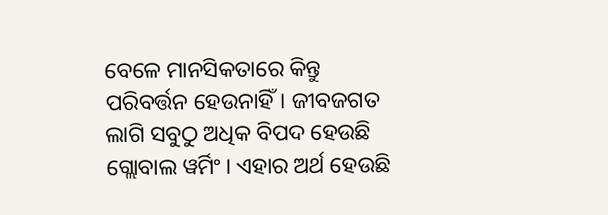ବେଳେ ମାନସିକତାରେ କିନ୍ତୁ ପରିବର୍ତ୍ତନ ହେଉନାହିଁ। ଜୀବଜଗତ ଲାଗି ସବୁଠୁ ଅଧିକ ବିପଦ ହେଉଛି ଗ୍ଲୋବାଲ ୱର୍ମିଂ। ଏହାର ଅର୍ଥ ହେଉଛି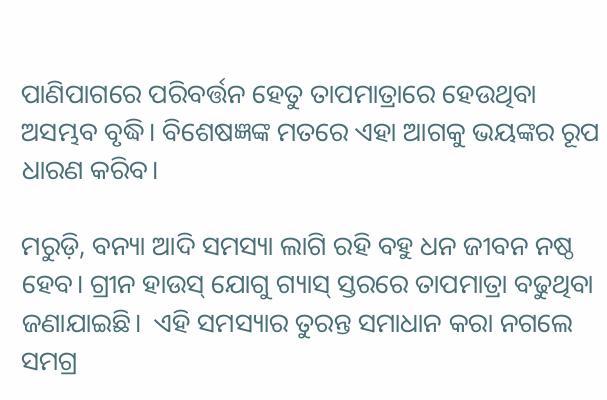ପାଣିପାଗରେ ପରିବର୍ତ୍ତନ ହେତୁ ତାପମାତ୍ରାରେ ହେଉଥିବା ଅସମ୍ଭବ ବୃଦ୍ଧି। ବିଶେଷଜ୍ଞଙ୍କ ମତରେ ଏହା ଆଗକୁ ଭୟଙ୍କର ରୂପ ଧାରଣ କରିବ।

ମରୁଡ଼ି, ବନ୍ୟା ଆଦି ସମସ୍ୟା ଲାଗି ରହି ବହୁ ଧନ ଜୀବନ ନଷ୍ଠ ହେବ। ଗ୍ରୀନ ହାଉସ୍‌ ଯୋଗୁ ଗ୍ୟାସ୍‌ ସ୍ତରରେ ତାପମାତ୍ରା ବଢୁଥିବା ଜଣାଯାଇଛି।  ଏହି ସମସ୍ୟାର ତୁରନ୍ତ ସମାଧାନ କରା ନଗଲେ ସମଗ୍ର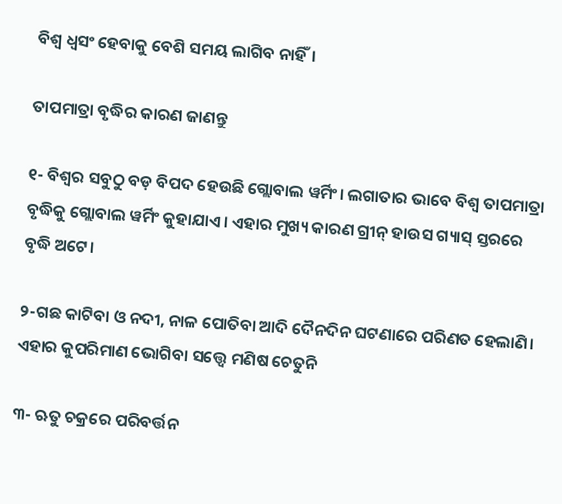ବିଶ୍ୱ ଧ୍ୱସଂ ହେବାକୁ ବେଶି ସମୟ ଲାଗିବ ନାହିଁ।

ତାପମାତ୍ରା ବୃଦ୍ଧିର କାରଣ ଜାଣନ୍ତୁ

୧- ବିଶ୍ୱର ସବୁଠୁ ବଡ଼ ବିପଦ ହେଉଛି ଗ୍ଲୋବାଲ ୱର୍ମିଂ। ଲଗାତାର ଭାବେ ବିଶ୍ୱ ତାପମାତ୍ରା ବୃଦ୍ଧିକୁ ଗ୍ଲୋବାଲ ୱର୍ମିଂ କୁହାଯାଏ। ଏହାର ମୁଖ୍ୟ କାରଣ ଗ୍ରୀନ୍‌ ହାଉସ ଗ୍ୟାସ୍‌ ସ୍ତରରେ ବୃଦ୍ଧି ଅଟେ।

୨-ଗଛ କାଟିବା ଓ ନଦୀ, ନାଳ ପୋତିବା ଆଦି ଦୈନଦିନ ଘଟଣାରେ ପରିଣତ ହେଲାଣି। ଏହାର କୁପରିମାଣ ଭୋଗିବା ସତ୍ତ୍ୱେ ମଣିଷ ଚେତୁନି

୩- ଋତୁ ଚକ୍ରରେ ପରିବର୍ତ୍ତନ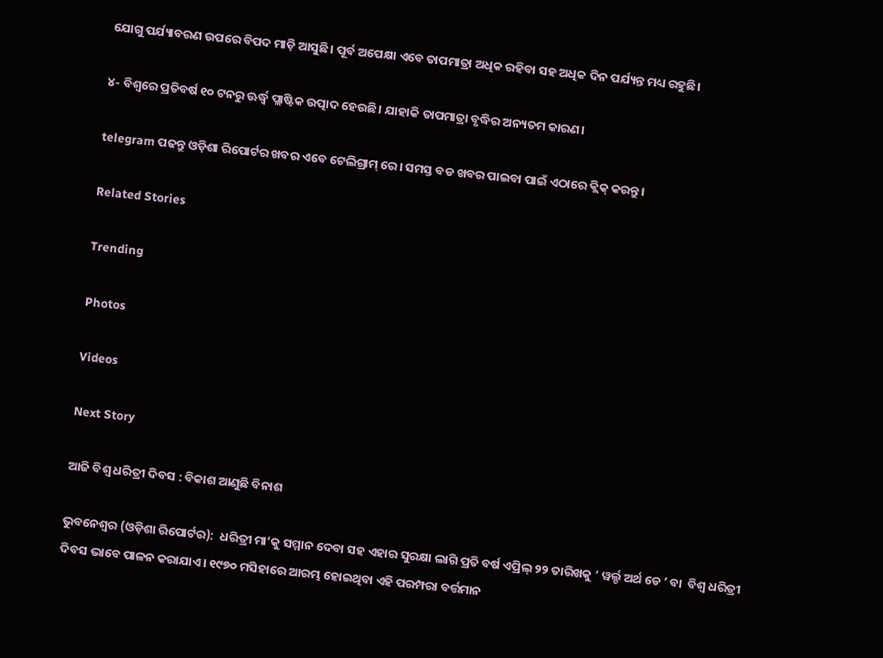ଯୋଗୁ ପର୍ଯ୍ୟାବରଣ ଉପରେ ବିପଦ ମାଡ଼ି ଆସୁଛି। ପୂର୍ବ ଅପେକ୍ଷା ଏବେ ତାପମାତ୍ରା ଅଧିକ ରହିବା ସହ ଅଧିକ ଦିନ ପର୍ଯ୍ୟନ୍ତ ମଧ୍ୟ ରହୁଛି।

୪- ବିଶ୍ୱରେ ପ୍ରତିବର୍ଷ ୧୦ ଟନରୁ ଊର୍ଦ୍ଧ୍ୱ ପ୍ଲାଷ୍ଟିକ ଉତ୍ପାଦ ହେଉଛି। ଯାହାକି ତାପମାତ୍ରା ବୃଦ୍ଧିର ଅନ୍ୟତମ କାରଣ।

telegram ପଢନ୍ତୁ ଓଡ଼ିଶା ରିପୋର୍ଟର ଖବର ଏବେ ଟେଲିଗ୍ରାମ୍ ରେ। ସମସ୍ତ ବଡ ଖବର ପାଇବା ପାଇଁ ଏଠାରେ କ୍ଲିକ୍ କରନ୍ତୁ।

Related Stories

Trending

Photos

Videos

Next Story

ଆଜି ବିଶ୍ୱ ଧରିତ୍ରୀ ଦିବସ : ବିକାଶ ଆଣୁଛି ବିନାଶ

ଭୁବନେଶ୍ୱର (ଓଡ଼ିଶା ରିପୋର୍ଟର):  ଧରିତ୍ରୀ ମା’କୁ ସମ୍ମାନ ଦେବା ସହ ଏହାର ସୁରକ୍ଷା ଲାଗି ପ୍ରତି ବର୍ଷ ଏପ୍ରିଲ୍‌ ୨୨ ତାରିଖକୁ ‘ ୱର୍ଲ୍ଡ ଅର୍ଥ ଡେ ’ ବା  ବିଶ୍ୱ ଧରିତ୍ରୀ ଦିବସ ଭାବେ ପାଳନ କରାଯାଏ। ୧୯୭୦ ମସିହାରେ ଆରମ୍ଭ ହୋଇଥିବା ଏହି ପରମ୍ପରା ବର୍ତ୍ତମାନ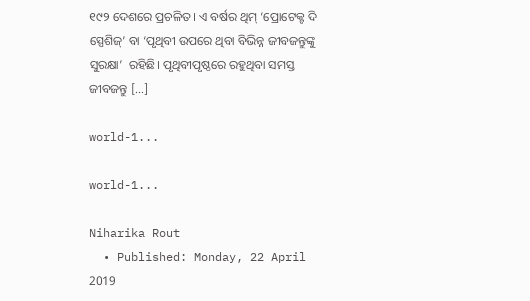୧୯୨ ଦେଶରେ ପ୍ରଚଳିତ। ଏ ବର୍ଷର ଥିମ୍‌ ‘ପ୍ରୋଟେକ୍ଟ ଦି ସ୍ପେଶିଜ୍‌’ ବା ‘ପୃଥିବୀ ଉପରେ ଥିବା ବିଭିନ୍ନ ଜୀବଜନ୍ତୁଙ୍କୁ ସୁରକ୍ଷା’  ରହିଛି। ପୃଥିବୀପୃଷ୍ଠରେ ରହୁଥିବା ସମସ୍ତ ଜୀବଜନ୍ତୁ […]

world-1...

world-1...

Niharika Rout
  • Published: Monday, 22 April 2019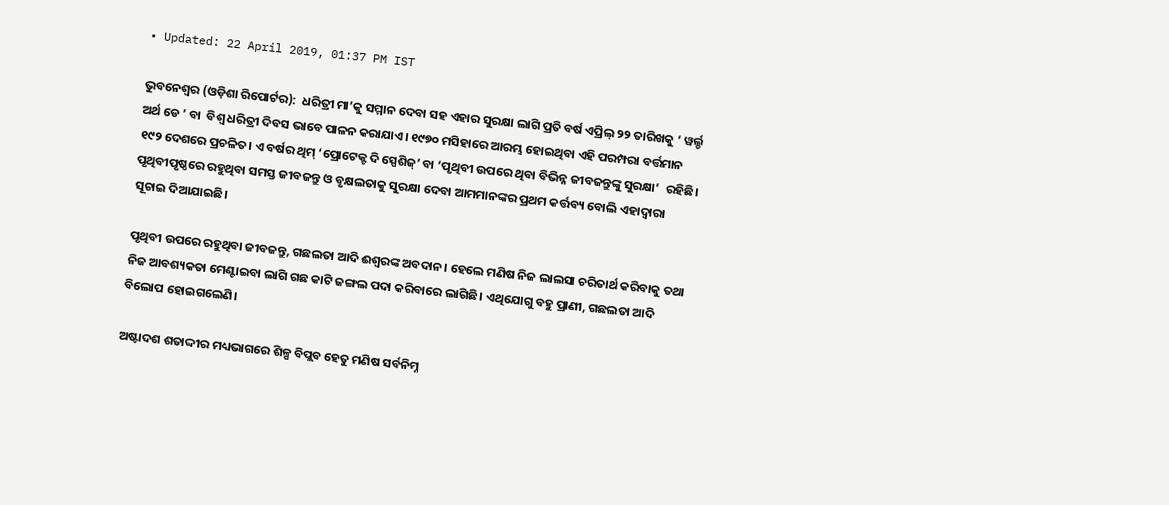• Updated: 22 April 2019, 01:37 PM IST

ଭୁବନେଶ୍ୱର (ଓଡ଼ିଶା ରିପୋର୍ଟର):  ଧରିତ୍ରୀ ମା’କୁ ସମ୍ମାନ ଦେବା ସହ ଏହାର ସୁରକ୍ଷା ଲାଗି ପ୍ରତି ବର୍ଷ ଏପ୍ରିଲ୍‌ ୨୨ ତାରିଖକୁ ‘ ୱର୍ଲ୍ଡ ଅର୍ଥ ଡେ ’ ବା  ବିଶ୍ୱ ଧରିତ୍ରୀ ଦିବସ ଭାବେ ପାଳନ କରାଯାଏ। ୧୯୭୦ ମସିହାରେ ଆରମ୍ଭ ହୋଇଥିବା ଏହି ପରମ୍ପରା ବର୍ତ୍ତମାନ ୧୯୨ ଦେଶରେ ପ୍ରଚଳିତ। ଏ ବର୍ଷର ଥିମ୍‌ ‘ପ୍ରୋଟେକ୍ଟ ଦି ସ୍ପେଶିଜ୍‌’ ବା ‘ପୃଥିବୀ ଉପରେ ଥିବା ବିଭିନ୍ନ ଜୀବଜନ୍ତୁଙ୍କୁ ସୁରକ୍ଷା’  ରହିଛି। ପୃଥିବୀପୃଷ୍ଠରେ ରହୁଥିବା ସମସ୍ତ ଜୀବଜନ୍ତୁ ଓ ବୃକ୍ଷଲତାକୁ ସୁରକ୍ଷା ଦେବା ଆମମାନଙ୍କର ପ୍ରଥମ କର୍ତ୍ତବ୍ୟ ବୋଲି ଏହାଦ୍ୱାରା ସୂଚାଇ ଦିଆଯାଇଛି।

ପୃଥିବୀ ଉପରେ ରହୁଥିବା ଜୀବଜନ୍ତୁ, ଗଛଲତା ଆଦି ଈଶ୍ୱରଙ୍କ ଅବଦାନ। ହେଲେ ମଣିଷ ନିଜ ଲାଲସା ଚରିତାର୍ଥ କରିବାକୁ ତଥା ନିଜ ଆବଶ୍ୟକତା ମେଣ୍ଟାଇବା ଲାଗି ଗଛ କାଟି ଜଙ୍ଗଲ ପଦା କରିବାରେ ଲାଗିଛି। ଏଥିଯୋଗୁ ବହୁ ପ୍ରାଣୀ, ଗଛଲତା ଆଦି ବିଲୋପ ହୋଇଗଲେଣି।

ଅଷ୍ଟାଦଶ ଶତାଦ୍ଦୀର ମଧ୍ୟଭାଗରେ ଶିଳ୍ପ ବିପ୍ଲବ ହେତୁ ମଣିଷ ସର୍ବନିମ୍ନ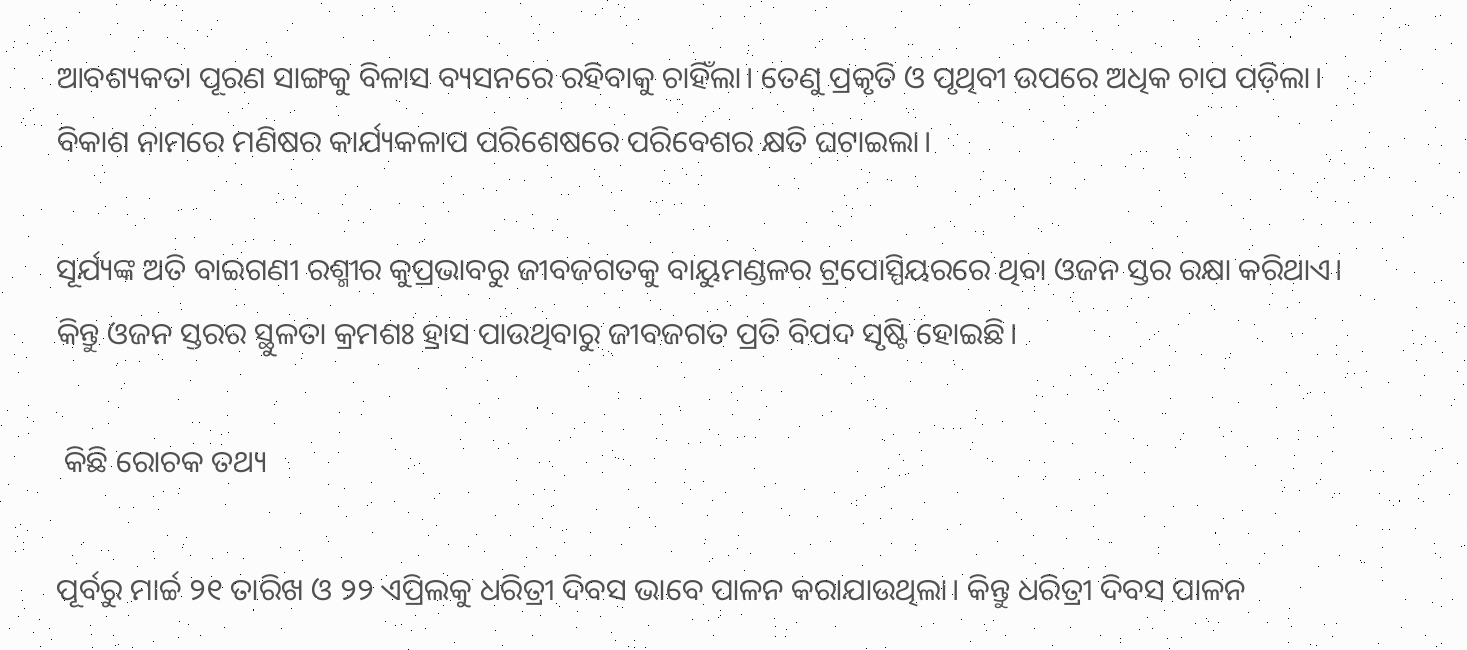ଆବଶ୍ୟକତା ପୂରଣ ସାଙ୍ଗକୁ ବିଳାସ ବ୍ୟସନରେ ରହିବାକୁ ଚାହିଁଲା। ତେଣୁ ପ୍ରକୃତି ଓ ପୃଥିବୀ ଉପରେ ଅଧିକ ଚାପ ପଡ଼ିଲା। ବିକାଶ ନାମରେ ମଣିଷର କାର୍ଯ୍ୟକଳାପ ପରିଶେଷରେ ପରିବେଶର କ୍ଷତି ଘଟାଇଲା।

ସୂର୍ଯ୍ୟଙ୍କ ଅତି ବାଇଗଣୀ ରଶ୍ମୀର କୁପ୍ରଭାବରୁ ଜୀବଜଗତକୁ ବାୟୁମଣ୍ଡଳର ଟ୍ରପୋସ୍ପିୟରରେ ଥିବା ଓଜନ ସ୍ତର ରକ୍ଷା କରିଥାଏ। କିନ୍ତୁ ଓଜନ ସ୍ତରର ସ୍ଥୁଳତା କ୍ରମଶଃ ହ୍ରାସ ପାଉଥିବାରୁ ଜୀବଜଗତ ପ୍ରତି ବିପଦ ସୃଷ୍ଟି ହୋଇଛି।

 କିଛି ରୋଚକ ତଥ୍ୟ

ପୂର୍ବରୁ ମାର୍ଚ୍ଚ ୨୧ ତାରିଖ ଓ ୨୨ ଏପ୍ରିଲକୁ ଧରିତ୍ରୀ ଦିବସ ଭାବେ ପାଳନ କରାଯାଉଥିଲା। କିନ୍ତୁ ଧରିତ୍ରୀ ଦିବସ ପାଳନ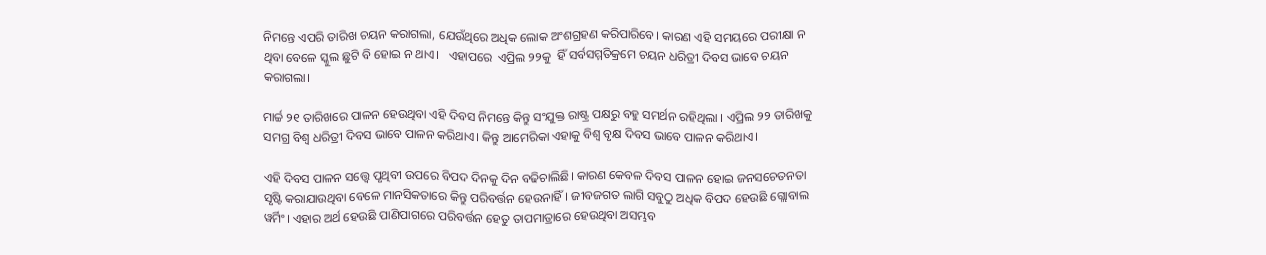ନିମନ୍ତେ ଏପରି ତାରିଖ ଚୟନ କରାଗଲା, ଯେଉଁଥିରେ ଅଧିକ ଲୋକ ଅଂଶଗ୍ରହଣ କରିପାରିବେ। କାରଣ ଏହି ସମୟରେ ପରୀକ୍ଷା ନ ଥିବା ବେଳେ ସ୍କୁଲ ଛୁଟି ବି ହୋଇ ନ ଥାଏ।   ଏହାପରେ  ଏପ୍ରିଲ ୨୨କୁ  ହିଁ ସର୍ବସମ୍ମତିକ୍ରମେ ଚୟନ ଧରିତ୍ରୀ ଦିବସ ଭାବେ ଚୟନ କରାଗଲା।

ମାର୍ଚ୍ଚ ୨୧ ତାରିଖରେ ପାଳନ ହେଉଥିବା ଏହି ଦିବସ ନିମନ୍ତେ କିନ୍ତୁ ସଂଯୁକ୍ତ ରାଷ୍ଟ୍ର ପକ୍ଷରୁ ବହୁ ସମର୍ଥନ ରହିଥିଲା । ଏପ୍ରିଲ ୨୨ ତାରିଖକୁ ସମଗ୍ର ବିଶ୍ୱ ଧରିତ୍ରୀ ଦିବସ ଭାବେ ପାଳନ କରିଥାଏ। କିନ୍ତୁ ଆମେରିକା ଏହାକୁ ବିଶ୍ୱ ବୃକ୍ଷ ଦିବସ ଭାବେ ପାଳନ କରିଥାଏ।

ଏହି ଦିବସ ପାଳନ ସତ୍ତ୍ୱେ ପୃଥିବୀ ଉପରେ ବିପଦ ଦିନକୁ ଦିନ ବଢିଚାଲିଛି। କାରଣ କେବଳ ଦିବସ ପାଳନ ହୋଇ ଜନସଚେତନତା ସୃଷ୍ଟି କରାଯାଉଥିବା ବେଳେ ମାନସିକତାରେ କିନ୍ତୁ ପରିବର୍ତ୍ତନ ହେଉନାହିଁ। ଜୀବଜଗତ ଲାଗି ସବୁଠୁ ଅଧିକ ବିପଦ ହେଉଛି ଗ୍ଲୋବାଲ ୱର୍ମିଂ। ଏହାର ଅର୍ଥ ହେଉଛି ପାଣିପାଗରେ ପରିବର୍ତ୍ତନ ହେତୁ ତାପମାତ୍ରାରେ ହେଉଥିବା ଅସମ୍ଭବ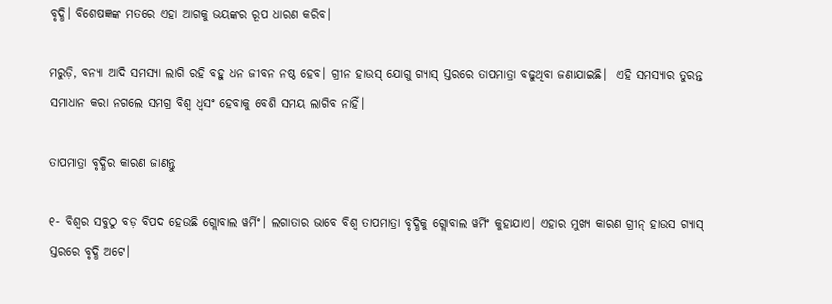ବୃଦ୍ଧି। ବିଶେଷଜ୍ଞଙ୍କ ମତରେ ଏହା ଆଗକୁ ଭୟଙ୍କର ରୂପ ଧାରଣ କରିବ।

ମରୁଡ଼ି, ବନ୍ୟା ଆଦି ସମସ୍ୟା ଲାଗି ରହି ବହୁ ଧନ ଜୀବନ ନଷ୍ଠ ହେବ। ଗ୍ରୀନ ହାଉସ୍‌ ଯୋଗୁ ଗ୍ୟାସ୍‌ ସ୍ତରରେ ତାପମାତ୍ରା ବଢୁଥିବା ଜଣାଯାଇଛି।  ଏହି ସମସ୍ୟାର ତୁରନ୍ତ ସମାଧାନ କରା ନଗଲେ ସମଗ୍ର ବିଶ୍ୱ ଧ୍ୱସଂ ହେବାକୁ ବେଶି ସମୟ ଲାଗିବ ନାହିଁ।

ତାପମାତ୍ରା ବୃଦ୍ଧିର କାରଣ ଜାଣନ୍ତୁ

୧- ବିଶ୍ୱର ସବୁଠୁ ବଡ଼ ବିପଦ ହେଉଛି ଗ୍ଲୋବାଲ ୱର୍ମିଂ। ଲଗାତାର ଭାବେ ବିଶ୍ୱ ତାପମାତ୍ରା ବୃଦ୍ଧିକୁ ଗ୍ଲୋବାଲ ୱର୍ମିଂ କୁହାଯାଏ। ଏହାର ମୁଖ୍ୟ କାରଣ ଗ୍ରୀନ୍‌ ହାଉସ ଗ୍ୟାସ୍‌ ସ୍ତରରେ ବୃଦ୍ଧି ଅଟେ।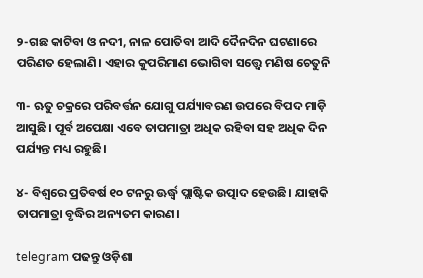୨-ଗଛ କାଟିବା ଓ ନଦୀ, ନାଳ ପୋତିବା ଆଦି ଦୈନଦିନ ଘଟଣାରେ ପରିଣତ ହେଲାଣି। ଏହାର କୁପରିମାଣ ଭୋଗିବା ସତ୍ତ୍ୱେ ମଣିଷ ଚେତୁନି

୩- ଋତୁ ଚକ୍ରରେ ପରିବର୍ତ୍ତନ ଯୋଗୁ ପର୍ଯ୍ୟାବରଣ ଉପରେ ବିପଦ ମାଡ଼ି ଆସୁଛି। ପୂର୍ବ ଅପେକ୍ଷା ଏବେ ତାପମାତ୍ରା ଅଧିକ ରହିବା ସହ ଅଧିକ ଦିନ ପର୍ଯ୍ୟନ୍ତ ମଧ୍ୟ ରହୁଛି।

୪- ବିଶ୍ୱରେ ପ୍ରତିବର୍ଷ ୧୦ ଟନରୁ ଊର୍ଦ୍ଧ୍ୱ ପ୍ଲାଷ୍ଟିକ ଉତ୍ପାଦ ହେଉଛି। ଯାହାକି ତାପମାତ୍ରା ବୃଦ୍ଧିର ଅନ୍ୟତମ କାରଣ।

telegram ପଢନ୍ତୁ ଓଡ଼ିଶା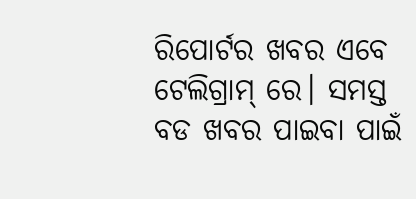ରିପୋର୍ଟର ଖବର ଏବେ ଟେଲିଗ୍ରାମ୍ ରେ। ସମସ୍ତ ବଡ ଖବର ପାଇବା ପାଇଁ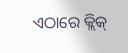ଏଠାରେ କ୍ଲିକ୍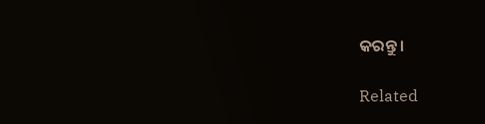କରନ୍ତୁ।

Related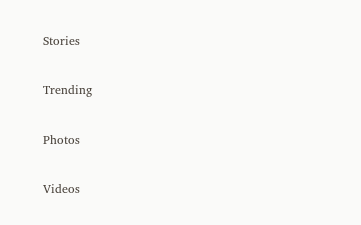Stories

Trending

Photos

Videos